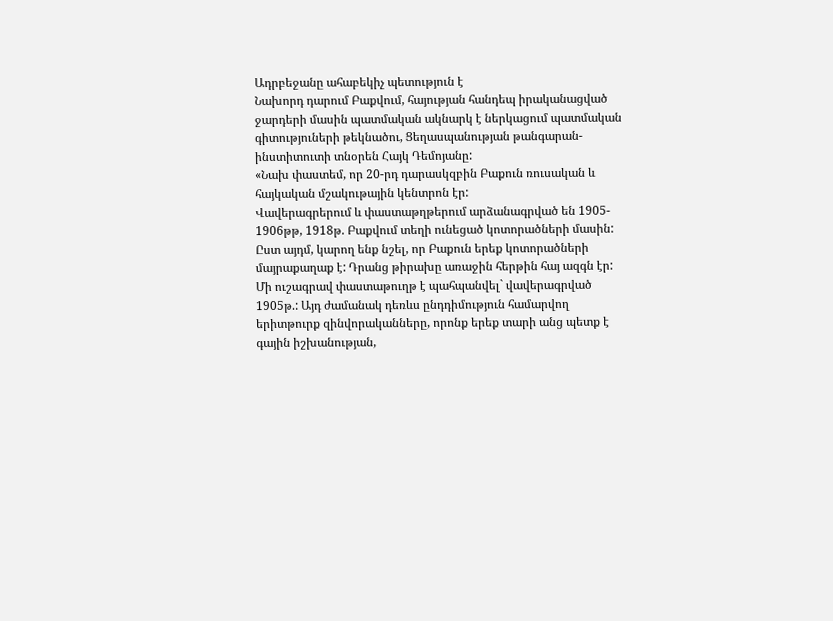Ադրբեջանը ահաբեկիչ պետություն է
Նախորդ դարում Բաքվում, հայության հանդեպ իրականացված ջարդերի մասին պատմական ակնարկ է ներկացում պատմական գիտություների թեկնածու, Ցեղասպանության թանգարան-ինստիտուտի տնօրեն Հայկ Դեմոյանը:
«Նախ փաստեմ, որ 20-րդ դարասկզբին Բաքուն ռուսական և հայկական մշակութային կենտրոն էր:
Վավերագրերում և փաստաթղթերում արձանագրված են 1905- 1906թթ, 1918թ. Բաքվում տեղի ունեցած կոտորածների մասին: Ըստ այդմ, կարող ենք նշել, որ Բաքուն երեք կոտորածների մայրաքաղաք է: Դրանց թիրախը առաջին հերթին հայ ազգն էր:
Մի ուշագրավ փաստաթուղթ է պահպանվել` վավերագրված 1905թ.: Այդ ժամանակ դեռևս ընդդիմություն համարվող երիտթուրք զինվորականները, որոնք երեք տարի անց պետք է գային իշխանության,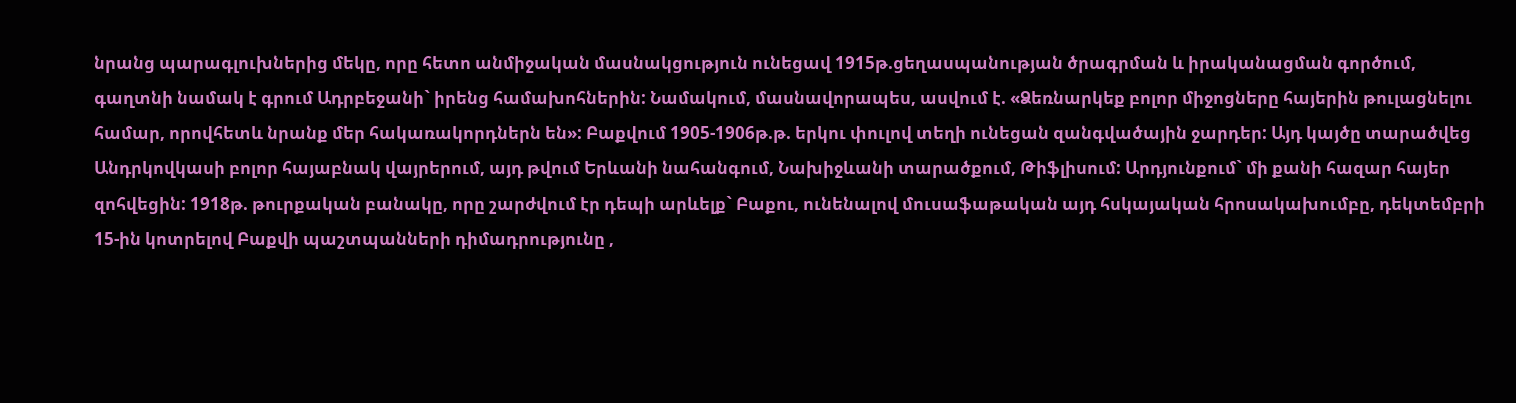նրանց պարագլուխներից մեկը, որը հետո անմիջական մասնակցություն ունեցավ 1915թ.ցեղասպանության ծրագրման և իրականացման գործում, գաղտնի նամակ է գրում Ադրբեջանի` իրենց համախոհներին: Նամակում, մասնավորապես, ասվում է. «Ձեռնարկեք բոլոր միջոցները հայերին թուլացնելու համար, որովհետև նրանք մեր հակառակորդներն են»: Բաքվում 1905-1906թ.թ. երկու փուլով տեղի ունեցան զանգվածային ջարդեր: Այդ կայծը տարածվեց Անդրկովկասի բոլոր հայաբնակ վայրերում, այդ թվում Երևանի նահանգում, Նախիջևանի տարածքում, Թիֆլիսում: Արդյունքում` մի քանի հազար հայեր զոհվեցին: 1918թ. թուրքական բանակը, որը շարժվում էր դեպի արևելք` Բաքու, ունենալով մուսաֆաթական այդ հսկայական հրոսակախումբը, դեկտեմբրի 15-ին կոտրելով Բաքվի պաշտպանների դիմադրությունը ,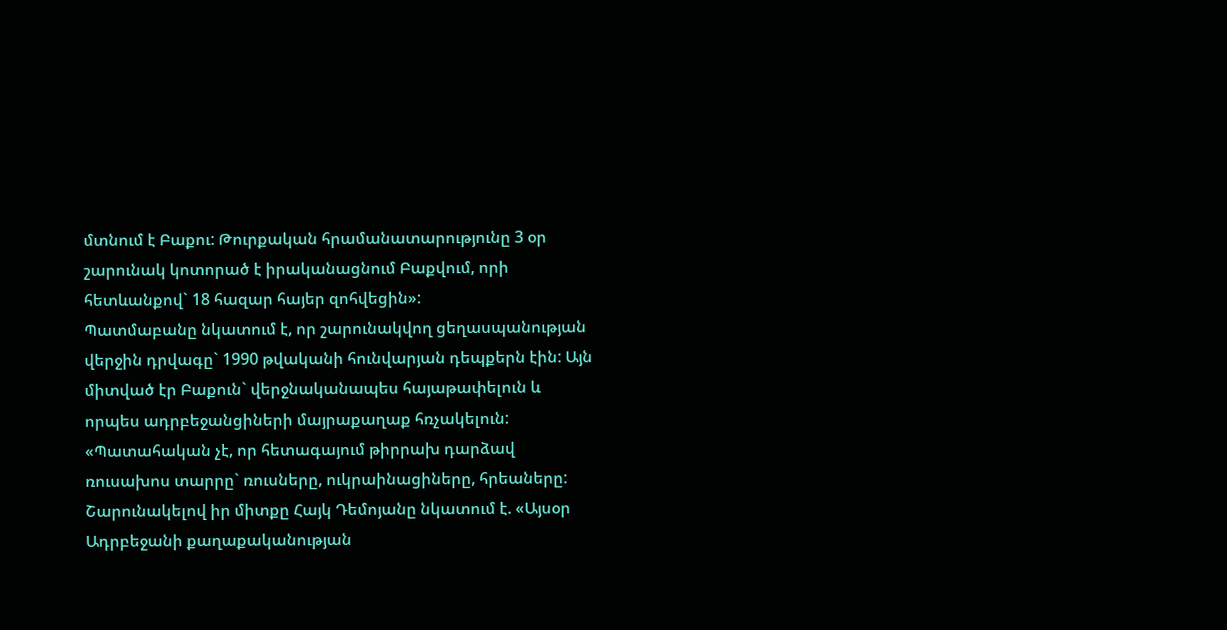մտնում է Բաքու: Թուրքական հրամանատարությունը 3 օր շարունակ կոտորած է իրականացնում Բաքվում, որի հետևանքով` 18 հազար հայեր զոհվեցին»:
Պատմաբանը նկատում է, որ շարունակվող ցեղասպանության վերջին դրվագը` 1990 թվականի հունվարյան դեպքերն էին: Այն միտված էր Բաքուն` վերջնականապես հայաթափելուն և որպես ադրբեջանցիների մայրաքաղաք հռչակելուն: «Պատահական չէ, որ հետագայում թիրրախ դարձավ ռուսախոս տարրը` ռուսները, ուկրաինացիները, հրեաները:
Շարունակելով իր միտքը Հայկ Դեմոյանը նկատում է. «Այսօր Ադրբեջանի քաղաքականության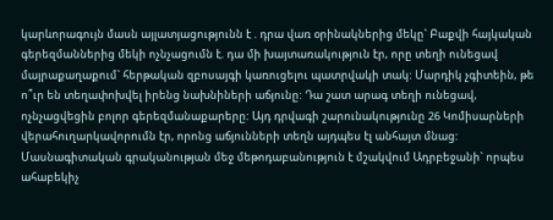կարևորագույն մասն այլատյացությունն է . դրա վառ օրինակներից մեկը` Բաքվի հայկական գերեզմաններից մեկի ոչնչացումն է. դա մի խայտառակություն էր, որը տեղի ունեցավ մայրաքաղաքում` հերթական զբոսայգի կառուցելու պատրվակի տակ: Մարդիկ չգիտեին, թե ո՞ւր են տեղափոխվել իրենց նախնիների աճյունը: Դա շատ արագ տեղի ունեցավ, ոչնչացվեցին բոլոր գերեզմանաքարերը: Այդ դրվագի շարունակությունը 26 Կոմիսարների վերահուղարկավորումն էր, որոնց աճյունների տեղն այդպես էլ անհայտ մնաց: Մասնագիտական գրականության մեջ մեթոդաբանություն է մշակվում Ադրբեջանի` որպես ահաբեկիչ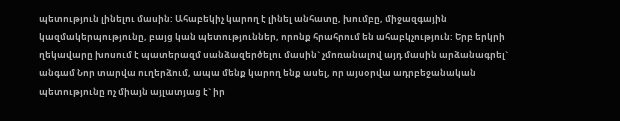պետություն լինելու մասին: Ահաբեկիչ կարող է լինել անհատը, խումբը, միջազգային կազմակերպությունը, բայց կան պետություններ, որոնք հրահրում են ահաբկչություն: Երբ երկրի ղեկավարը խոսում է պատերազմ սանձազերծելու մասին` չմոռանալով այդ մասին արձանագրել` անգամ Նոր տարվա ուղերձում, ապա մենք կարող ենք ասել, որ այսօրվա ադրբեջանական պետությունը ոչ միայն այլատյաց է` իր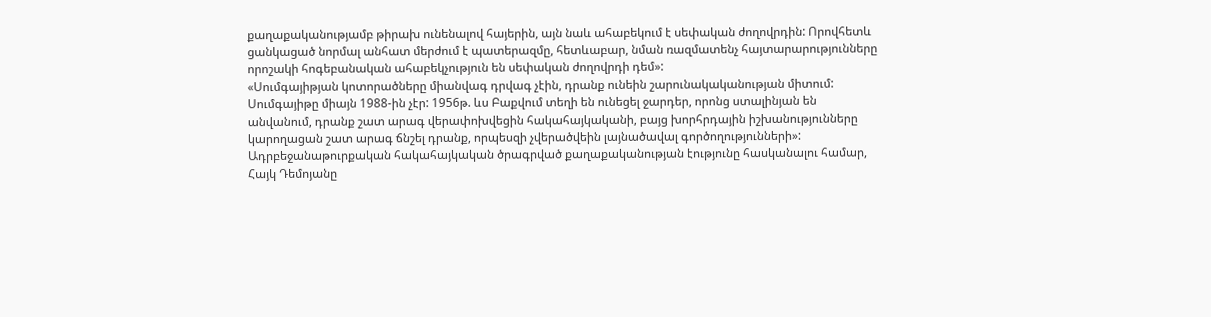քաղաքականությամբ թիրախ ունենալով հայերին, այն նաև ահաբեկում է սեփական ժողովրդին: Որովհետև ցանկացած նորմալ անհատ մերժում է պատերազմը, հետևաբար, նման ռազմատենչ հայտարարությունները որոշակի հոգեբանական ահաբեկչություն են սեփական ժողովրդի դեմ»:
«Սումգայիթյան կոտորածները միանվագ դրվագ չէին, դրանք ունեին շարունակականության միտում: Սումգայիթը միայն 1988-ին չէր: 1956թ. ևս Բաքվում տեղի են ունեցել ջարդեր, որոնց ստալինյան են անվանում, դրանք շատ արագ վերափոխվեցին հակահայկականի, բայց խորհրդային իշխանությունները կարողացան շատ արագ ճնշել դրանք, որպեսզի չվերածվեին լայնածավալ գործողությունների»:
Ադրբեջանաթուրքական հակահայկական ծրագրված քաղաքականության էությունը հասկանալու համար, Հայկ Դեմոյանը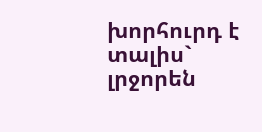խորհուրդ է տալիս` լրջորեն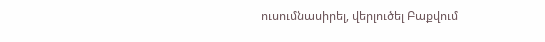ուսումնասիրել, վերլուծել Բաքվում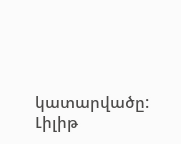կատարվածը:
Լիլիթ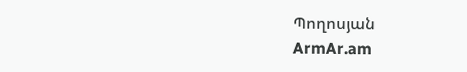Պողոսյան
ArmAr.am